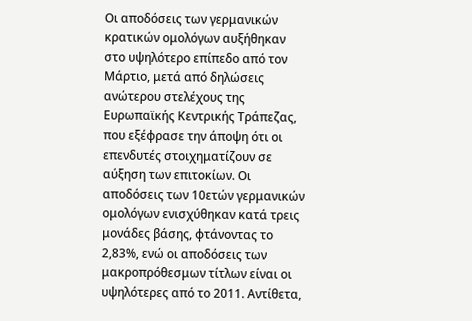Οι αποδόσεις των γερμανικών κρατικών ομολόγων αυξήθηκαν στο υψηλότερο επίπεδο από τον Μάρτιο, μετά από δηλώσεις ανώτερου στελέχους της Ευρωπαϊκής Κεντρικής Τράπεζας, που εξέφρασε την άποψη ότι οι επενδυτές στοιχηματίζουν σε αύξηση των επιτοκίων. Οι αποδόσεις των 10ετών γερμανικών ομολόγων ενισχύθηκαν κατά τρεις μονάδες βάσης, φτάνοντας το 2,83%, ενώ οι αποδόσεις των μακροπρόθεσμων τίτλων είναι οι υψηλότερες από το 2011. Αντίθετα,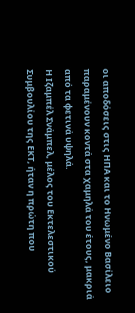οι αποδόσεις στις ΗΠΑ και το Ηνωμένο Βασίλειο παραμένουν κοντά στα χαμηλά του έτους, μακριά από τα φετινά υψηλά.
Η Ιζαμπέλ Σνάμπελ, μέλος του Εκτελεστικού Συμβουλίου της ΕΚΤ, ήταν η πρώτη που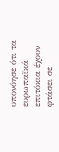υπονόησε ότι τα ευρωπαϊκά επιτόκια έχουν φτάσει σε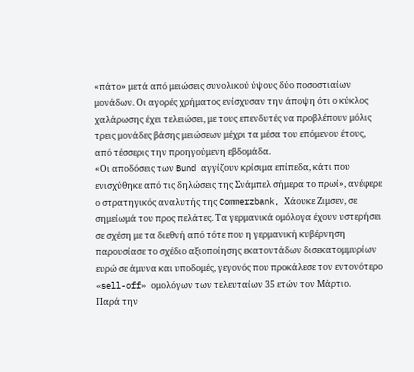«πάτο» μετά από μειώσεις συνολικού ύψους δύο ποσοστιαίων μονάδων. Οι αγορές χρήματος ενίσχυσαν την άποψη ότι ο κύκλος χαλάρωσης έχει τελειώσει, με τους επενδυτές να προβλέπουν μόλις τρεις μονάδες βάσης μειώσεων μέχρι τα μέσα του επόμενου έτους, από τέσσερις την προηγούμενη εβδομάδα.
«Οι αποδόσεις των Bund αγγίζουν κρίσιμα επίπεδα, κάτι που ενισχύθηκε από τις δηλώσεις της Σνάμπελ σήμερα το πρωί», ανέφερε ο στρατηγικός αναλυτής της Commerzbank, Χάουκε Ζιμσεν, σε σημείωμά του προς πελάτες. Τα γερμανικά ομόλογα έχουν υστερήσει σε σχέση με τα διεθνή από τότε που η γερμανική κυβέρνηση παρουσίασε το σχέδιο αξιοποίησης εκατοντάδων δισεκατομμυρίων ευρώ σε άμυνα και υποδομές, γεγονός που προκάλεσε τον εντονότερο «sell-off» ομολόγων των τελευταίων 35 ετών τον Μάρτιο.
Παρά την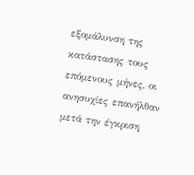εξομάλυνση της κατάστασης τους επόμενους μήνες, οι ανησυχίες επανήλθαν μετά την έγκριση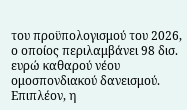του προϋπολογισμού του 2026, ο οποίος περιλαμβάνει 98 δισ. ευρώ καθαρού νέου ομοσπονδιακού δανεισμού. Επιπλέον, η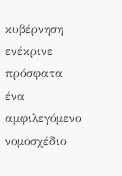κυβέρνηση ενέκρινε πρόσφατα ένα αμφιλεγόμενο νομοσχέδιο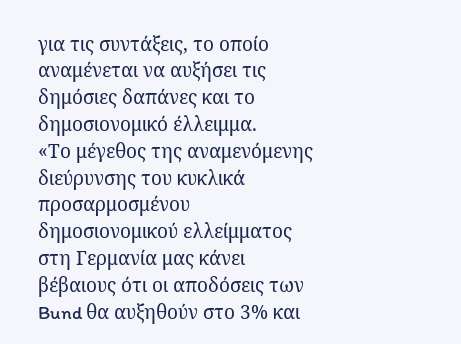για τις συντάξεις, το οποίο αναμένεται να αυξήσει τις δημόσιες δαπάνες και το δημοσιονομικό έλλειμμα.
«Το μέγεθος της αναμενόμενης διεύρυνσης του κυκλικά προσαρμοσμένου δημοσιονομικού ελλείμματος στη Γερμανία μας κάνει βέβαιους ότι οι αποδόσεις των Bund θα αυξηθούν στο 3% και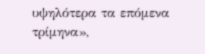υψηλότερα τα επόμενα τρίμηνα»,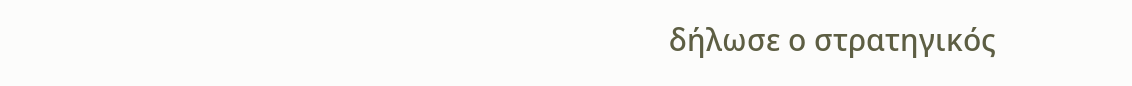δήλωσε ο στρατηγικός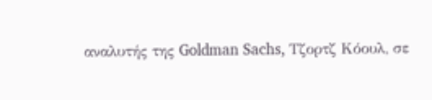αναλυτής της Goldman Sachs, Τζορτζ Κόουλ, σε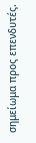σημείωμα προς επενδυτές.